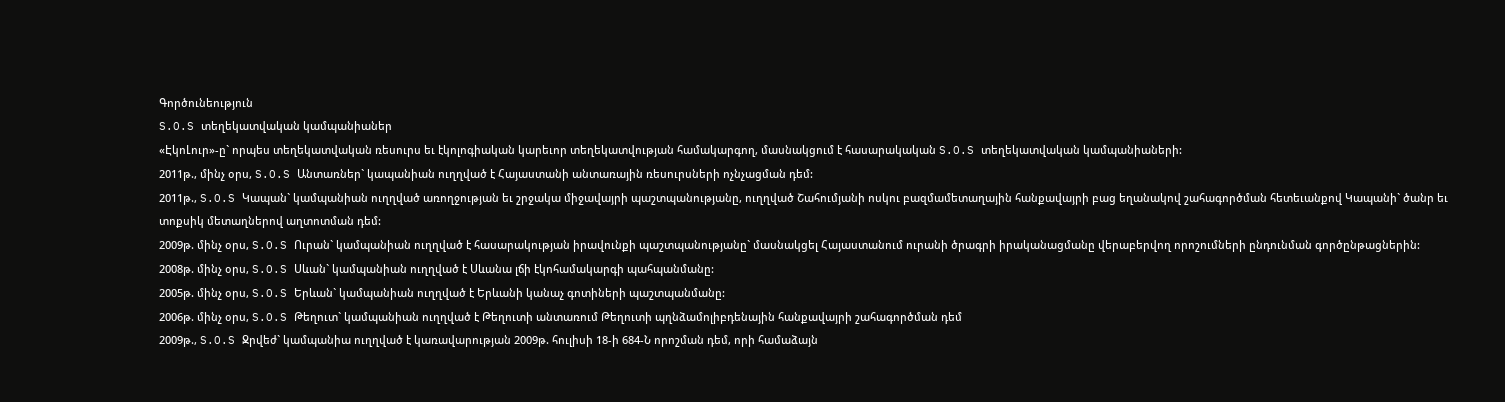Գործունեություն
S.O.S տեղեկատվական կամպանիաներ
«ԷկոԼուր»-ը` որպես տեղեկատվական ռեսուրս եւ էկոլոգիական կարեւոր տեղեկատվության համակարգող, մասնակցում է հասարակական S.O.S տեղեկատվական կամպանիաների:
2011թ., մինչ օրս, S.O.S Անտառներ` կապանիան ուղղված է Հայաստանի անտառային ռեսուրսների ոչնչացման դեմ:
2011թ., S.O.S Կապան` կամպանիան ուղղված առողջության եւ շրջակա միջավայրի պաշտպանությանը, ուղղված Շահումյանի ոսկու բազմամետաղային հանքավայրի բաց եղանակով շահագործման հետեւանքով Կապանի` ծանր եւ տոքսիկ մետաղներով աղտոտման դեմ:
2009թ. մինչ օրս, S.O.S Ուրան` կամպանիան ուղղված է հասարակության իրավունքի պաշտպանությանը` մասնակցել Հայաստանում ուրանի ծրագրի իրականացմանը վերաբերվող որոշումների ընդունման գործընթացներին:
2008թ. մինչ օրս, S.O.S Սևան` կամպանիան ուղղված է Սևանա լճի էկոհամակարգի պահպանմանը:
2005թ. մինչ օրս, S.O.S Երևան` կամպանիան ուղղված է Երևանի կանաչ գոտիների պաշտպանմանը:
2006թ. մինչ օրս, S.O.S Թեղուտ` կամպանիան ուղղված է Թեղուտի անտառում Թեղուտի պղնձամոլիբդենային հանքավայրի շահագործման դեմ
2009թ., S.O.S Ջրվեժ` կամպանիա ուղղված է կառավարության 2009թ. հուլիսի 18-ի 684-Ն որոշման դեմ, որի համաձայն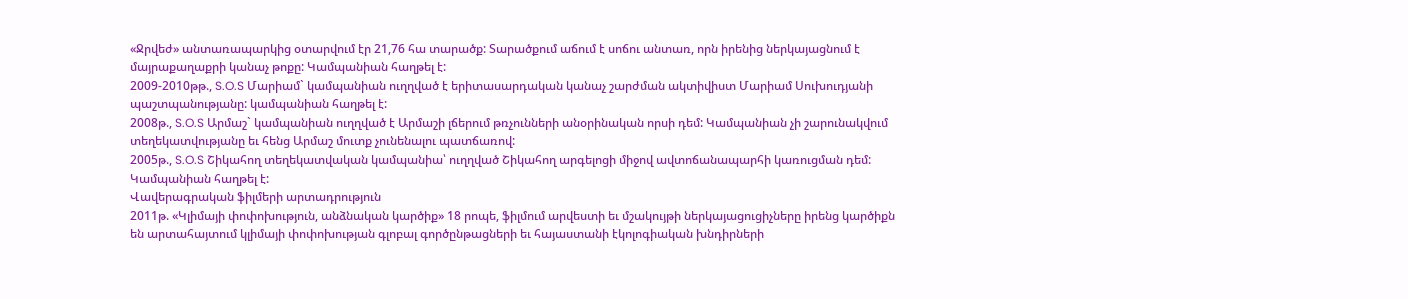«Ջրվեժ» անտառապարկից օտարվում էր 21,76 հա տարածք: Տարածքում աճում է սոճու անտառ, որն իրենից ներկայացնում է մայրաքաղաքրի կանաչ թոքը: Կամպանիան հաղթել է:
2009-2010թթ., S.O.S Մարիամ` կամպանիան ուղղված է երիտասարդական կանաչ շարժման ակտիվիստ Մարիամ Սուխուդյանի պաշտպանությանը: կամպանիան հաղթել է:
2008թ., S.O.S Արմաշ` կամպանիան ուղղված է Արմաշի լճերում թռչունների անօրինական որսի դեմ: Կամպանիան չի շարունակվում տեղեկատվությանը եւ հենց Արմաշ մուտք չունենալու պատճառով:
2005թ., S.O.S Շիկահող տեղեկատվական կամպանիա՝ ուղղված Շիկահող արգելոցի միջով ավտոճանապարհի կառուցման դեմ: Կամպանիան հաղթել է:
Վավերագրական ֆիլմերի արտադրություն
2011թ. «Կլիմայի փոփոխություն, անձնական կարծիք» 18 րոպե, ֆիլմում արվեստի եւ մշակույթի ներկայացուցիչները իրենց կարծիքն են արտահայտում կլիմայի փոփոխության գլոբալ գործընթացների եւ հայաստանի էկոլոգիական խնդիրների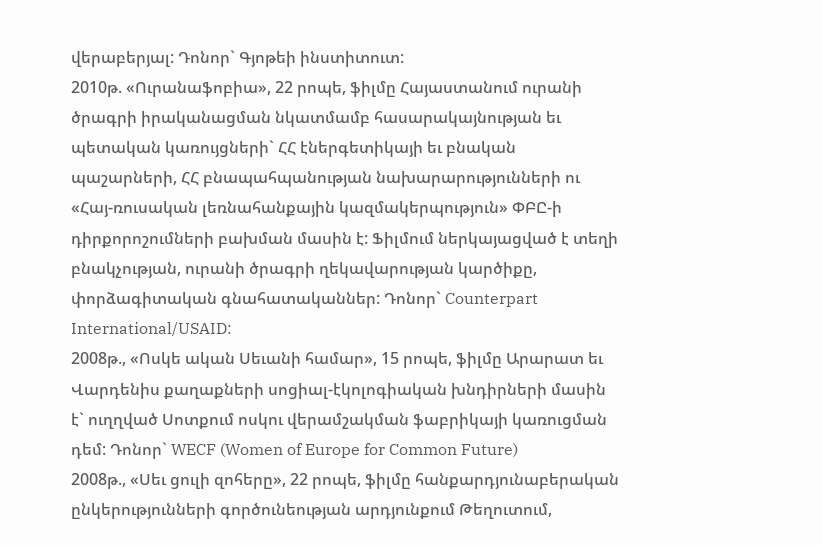վերաբերյալ: Դոնոր` Գյոթեի ինստիտուտ:
2010թ. «Ուրանաֆոբիա», 22 րոպե, ֆիլմը Հայաստանում ուրանի ծրագրի իրականացման նկատմամբ հասարակայնության եւ պետական կառույցների` ՀՀ էներգետիկայի եւ բնական պաշարների, ՀՀ բնապահպանության նախարարությունների ու «Հայ-ռուսական լեռնահանքային կազմակերպություն» ՓԲԸ-ի դիրքորոշումների բախման մասին է: Ֆիլմում ներկայացված է տեղի բնակչության, ուրանի ծրագրի ղեկավարության կարծիքը, փորձագիտական գնահատականներ: Դոնոր` Counterpart International/USAID:
2008թ., «Ոսկե ական Սեւանի համար», 15 րոպե, ֆիլմը Արարատ եւ Վարդենիս քաղաքների սոցիալ-էկոլոգիական խնդիրների մասին է` ուղղված Սոտքում ոսկու վերամշակման ֆաբրիկայի կառուցման դեմ: Դոնոր` WECF (Women of Europe for Common Future)
2008թ., «Սեւ ցուլի զոհերը», 22 րոպե, ֆիլմը հանքարդյունաբերական ընկերությունների գործունեության արդյունքում Թեղուտում,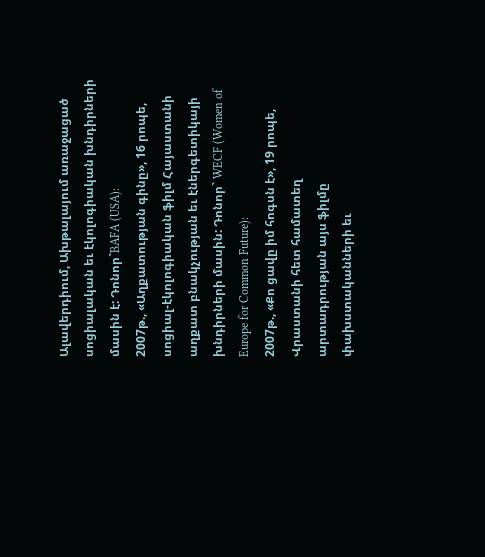Ալավերդիում, Ախթալայում առաջացած սոցիալական եւ էկոլոգիական խնդիրների մասին է: Դոնոր`BAFA (USA):
2007թ., «Աղքատության գինը», 16 րոպե, սոցիալ-էկոլոգիական ֆիլմ Հայաստանի աղքատ բնակչության եւ էներգետիկայի խնդիրների մասին: Դոնոր` WECF (Women of Europe for Common Future):
2007թ., «Քո ցավը իմ հոգսն է», 19 րոպե, Վրաստանի հետ համատեղ արտադրության այս ֆիլմը փախստականների եւ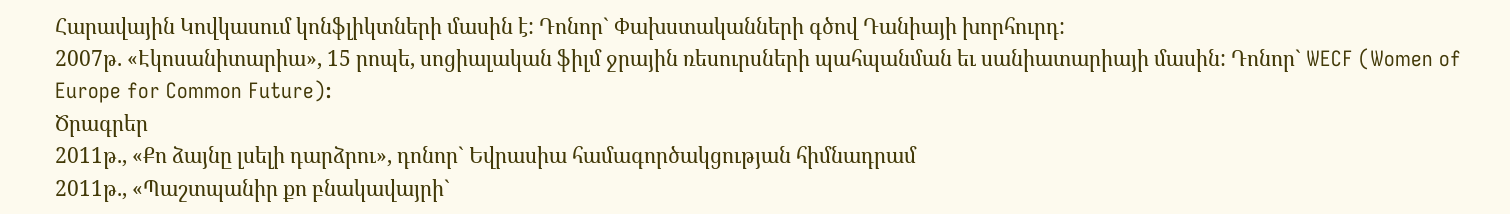Հարավային Կովկասում կոնֆլիկտների մասին է: Դոնոր` Փախստականների գծով Դանիայի խորհուրդ:
2007թ. «Էկոսանիտարիա», 15 րոպե, սոցիալական ֆիլմ ջրային ռեսուրսների պահպանման եւ սանիատարիայի մասին: Դոնոր` WECF (Women of Europe for Common Future):
Ծրագրեր
2011թ., «Քո ձայնը լսելի դարձրու», դոնոր` Եվրասիա համագործակցության հիմնադրամ
2011թ., «Պաշտպանիր քո բնակավայրի`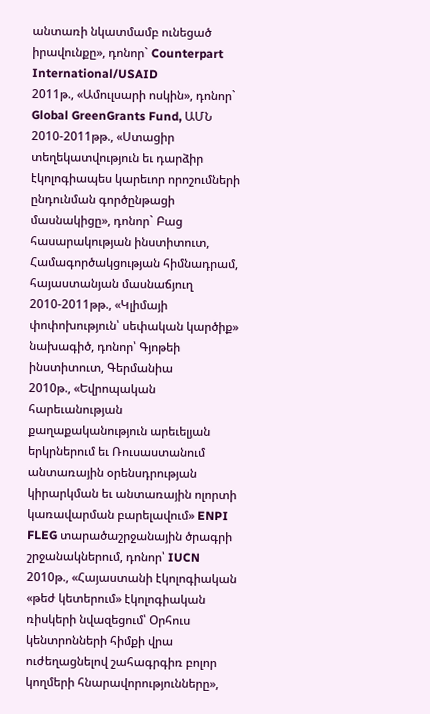անտառի նկատմամբ ունեցած իրավունքը», դոնոր` Counterpart International/USAID
2011թ., «Ամուլսարի ոսկին», դոնոր` Global GreenGrants Fund, ԱՄՆ
2010-2011թթ., «Ստացիր տեղեկատվություն եւ դարձիր էկոլոգիապես կարեւոր որոշումների ընդունման գործընթացի մասնակիցը», դոնոր` Բաց հասարակության ինստիտուտ, Համագործակցության հիմնադրամ, հայաստանյան մասնաճյուղ
2010-2011թթ., «Կլիմայի փոփոխություն՝ սեփական կարծիք» նախագիծ, դոնոր՝ Գյոթեի ինստիտուտ, Գերմանիա
2010թ., «Եվրոպական հարեւանության քաղաքականություն արեւելյան երկրներում եւ Ռուսաստանում անտառային օրենսդրության կիրարկման եւ անտառային ոլորտի կառավարման բարելավում» ENPI FLEG տարածաշրջանային ծրագրի շրջանակներում, դոնոր՝ IUCN
2010թ., «Հայաստանի էկոլոգիական «թեժ կետերում» էկոլոգիական ռիսկերի նվազեցում՝ Օրհուս կենտրոնների հիմքի վրա ուժեղացնելով շահագրգիռ բոլոր կողմերի հնարավորությունները»,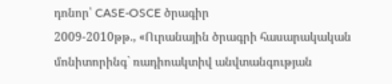դոնոր՝ CASE-OSCE ծրագիր
2009-2010թթ., «Ուրանային ծրագրի հասարակական մոնիտորինգ` ռադիոակտիվ անվտանգության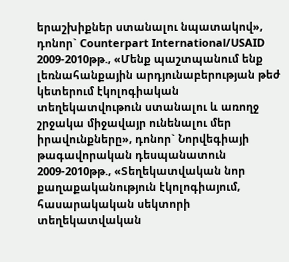երաշխիքներ ստանալու նպատակով», դոնոր` Counterpart International/USAID
2009-2010թթ., «Մենք պաշտպանում ենք լեռնահանքային արդյունաբերության թեժ կետերում էկոլոգիական տեղեկատվութուն ստանալու և առողջ շրջակա միջավայր ունենալու մեր իրավունքները», դոնոր` Նորվեգիայի թագավորական դեսպանատուն
2009-2010թթ., «Տեղեկատվական նոր քաղաքականություն էկոլոգիայում, հասարակական սեկտորի տեղեկատվական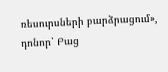ռեսուրսների բարձրացում», դոնոր՝ Բաց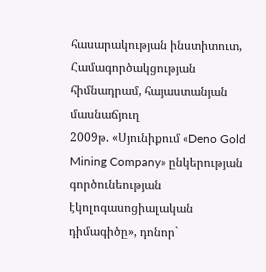հասարակության ինստիտուտ, Համագործակցության հիմնադրամ, հայաստանյան մասնաճյուղ
2009թ. «Սյունիքում «Deno Gold Mining Company» ընկերության գործունեության էկոլոգասոցիալական դիմագիծը», դոնոր`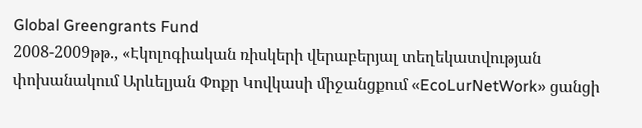Global Greengrants Fund
2008-2009թթ., «Էկոլոգիական ռիսկերի վերաբերյալ տեղեկատվության փոխանակում Արևելյան Փոքր Կովկասի միջանցքում «EcoLurNetWork» ցանցի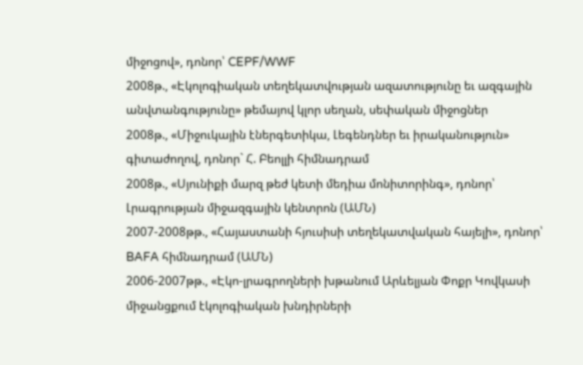միջոցով», դոնոր՝ CEPF/WWF
2008թ., «Էկոլոգիական տեղեկատվության ազատությունը եւ ազգային անվտանգությունը» թեմայով կլոր սեղան, սեփական միջոցներ
2008թ., «Միջուկային էներգետիկա, Լեգենդներ եւ իրականություն» գիտաժողով, դոնոր` Հ. Բեոլլի հիմնադրամ
2008թ., «Սյունիքի մարզ թեժ կետի մեդիա մոնիտորինգ», դոնոր՝ Լրագրության միջազգային կենտրոն (ԱՄՆ)
2007-2008թթ., «Հայաստանի հյուսիսի տեղեկատվական հայելի», դոնոր՝ BAFA հիմնադրամ (ԱՄՆ)
2006-2007թթ., «Էկո-լրագրողների խթանում Արևելյան Փոքր Կովկասի միջանցքում էկոլոգիական խնդիրների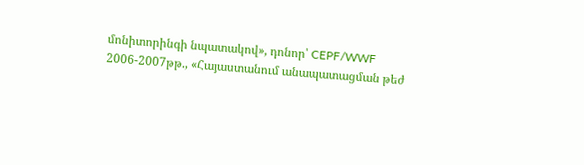մոնիտորինգի նպատակով», դոնոր՝ CEPF/WWF
2006-2007թթ., «Հայաստանում անապատացման թեժ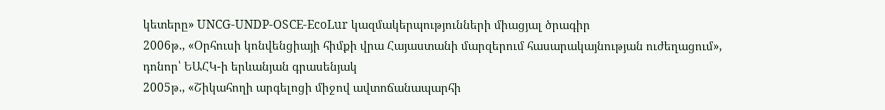կետերը» UNCG-UNDP-OSCE-EcoLur կազմակերպությունների միացյալ ծրագիր
2006թ., «Օրհուսի կոնվենցիայի հիմքի վրա Հայաստանի մարզերում հասարակայնության ուժեղացում», դոնոր՝ ԵԱՀԿ-ի երևանյան գրասենյակ
2005թ., «Շիկահողի արգելոցի միջով ավտոճանապարհի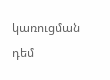կառուցման դեմ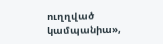ուղղված կամպանիա»,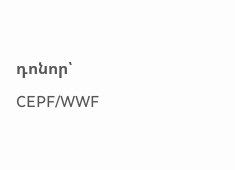դոնոր՝ CEPF/WWF